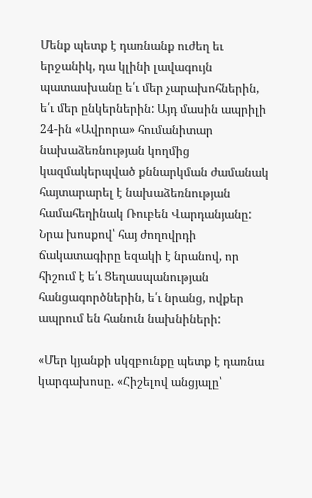Մենք պետք է դառնանք ուժեղ եւ երջանիկ, դա կլինի լավագույն պատասխանը ե՛ւ մեր չարախոհներին, ե՛ւ մեր ընկերներին: Այդ մասին ապրիլի 24-ին «Ավրորա» հումանիտար նախաձեռնության կողմից կազմակերպված քննարկման ժամանակ հայտարարել է նախաձեռնության համահեղինակ Ռուբեն Վարդանյանը: Նրա խոսքով՝ հայ ժողովրդի ճակատագիրը եզակի է նրանով, որ հիշում է ե՛ւ Ցեղասպանության հանցագործներին, ե՛ւ նրանց, ովքեր ապրում են հանուն նախնիների:

«Մեր կյանքի սկզբունքը պետք է դառնա կարգախոսը. «Հիշելով անցյալը՝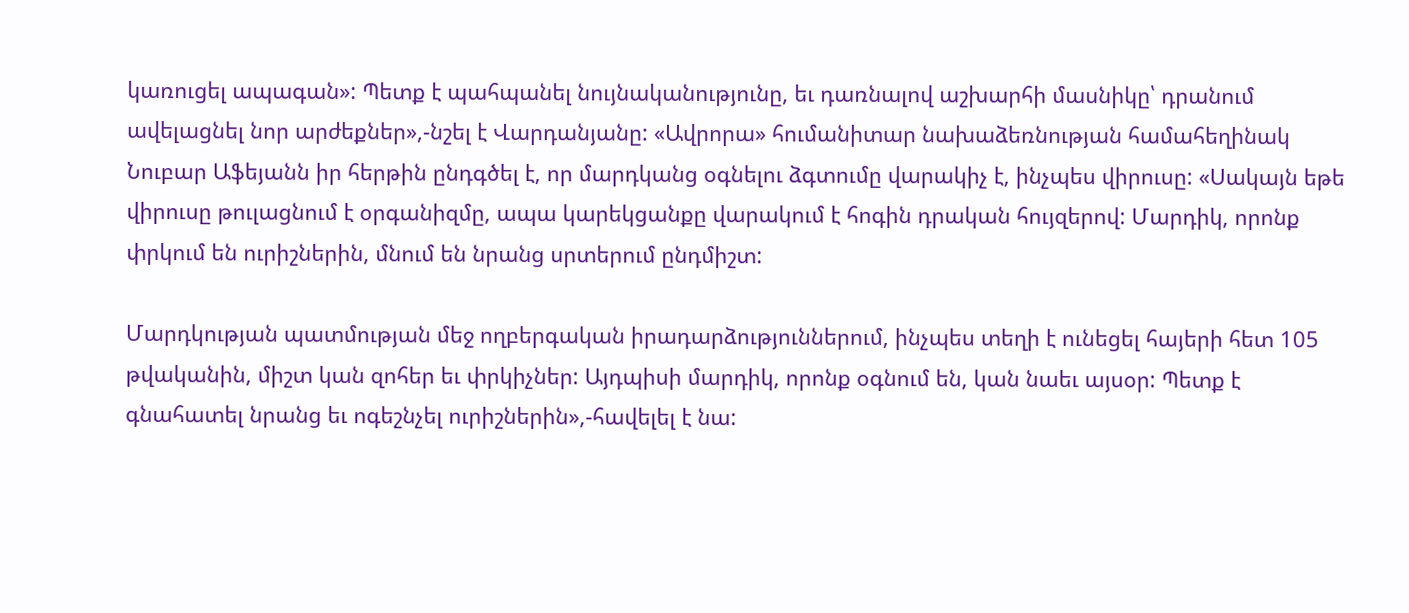կառուցել ապագան»: Պետք է պահպանել նույնականությունը, եւ դառնալով աշխարհի մասնիկը՝ դրանում ավելացնել նոր արժեքներ»,-նշել է Վարդանյանը: «Ավրորա» հումանիտար նախաձեռնության համահեղինակ Նուբար Աֆեյանն իր հերթին ընդգծել է, որ մարդկանց օգնելու ձգտումը վարակիչ է, ինչպես վիրուսը: «Սակայն եթե վիրուսը թուլացնում է օրգանիզմը, ապա կարեկցանքը վարակում է հոգին դրական հույզերով: Մարդիկ, որոնք փրկում են ուրիշներին, մնում են նրանց սրտերում ընդմիշտ:

Մարդկության պատմության մեջ ողբերգական իրադարձություններում, ինչպես տեղի է ունեցել հայերի հետ 105 թվականին, միշտ կան զոհեր եւ փրկիչներ: Այդպիսի մարդիկ, որոնք օգնում են, կան նաեւ այսօր: Պետք է գնահատել նրանց եւ ոգեշնչել ուրիշներին»,-հավելել է նա: